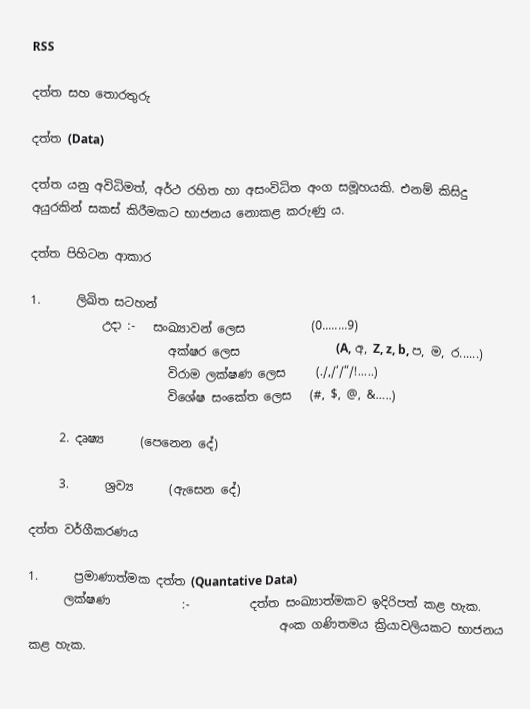RSS

දත්ත සහ තොරතුරු

දත්ත (Data)

දත්ත යනු අවිධිමත්, අර්ථ රහිත හා අසංවිධිත අංග සමූහයකි. එනම් කිසිදු අයුරකින් සකස් කිරීමකට භාජනය නොකළ කරුණු ය.

දත්ත පිහිටන ආකාර

1.      ලිඛිත සටහන්
            උදා :-   සංඛ්‍යාවන් ලෙස           (0........9)
                       අක්ෂර ලෙස                (A, අ, Z, z, b, ප, ම, ර......)
                       විරාම ලක්ෂණ ලෙස     (./,/‘/“/!.....)
                       විශේෂ සංකේත ලෙස   (#, $, @, &…..)

     2. දෘෂ්‍ය      (පෙනෙන දේ)

     3.      ශ්‍රව්‍ය      (ඇසෙන දේ)

දත්ත වර්ගීකරණය

1.      ප්‍රමාණාත්මක දත්ත (Quantative Data)
      ලක්ෂණ            :-          දත්ත සංඛ්‍යාත්මකව ඉදිරිපත් කළ හැක.
                                          අංක ගණිතමය ක්‍රියාවලියකට භාජනය කළ හැක.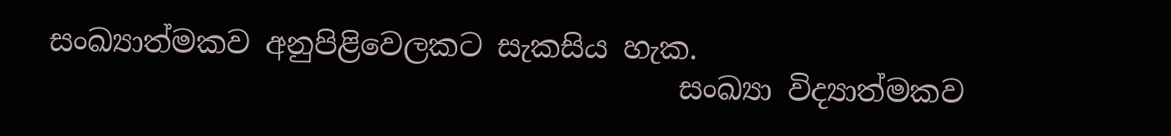සංඛ්‍යාත්මකව අනුපිළිවෙලකට සැකසිය හැක.
                                          සංඛ්‍යා විද්‍යාත්මකව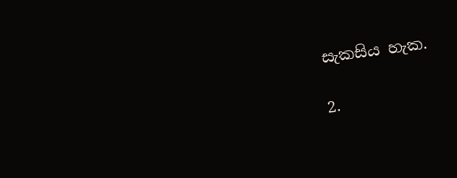සැකසිය හැක.

2.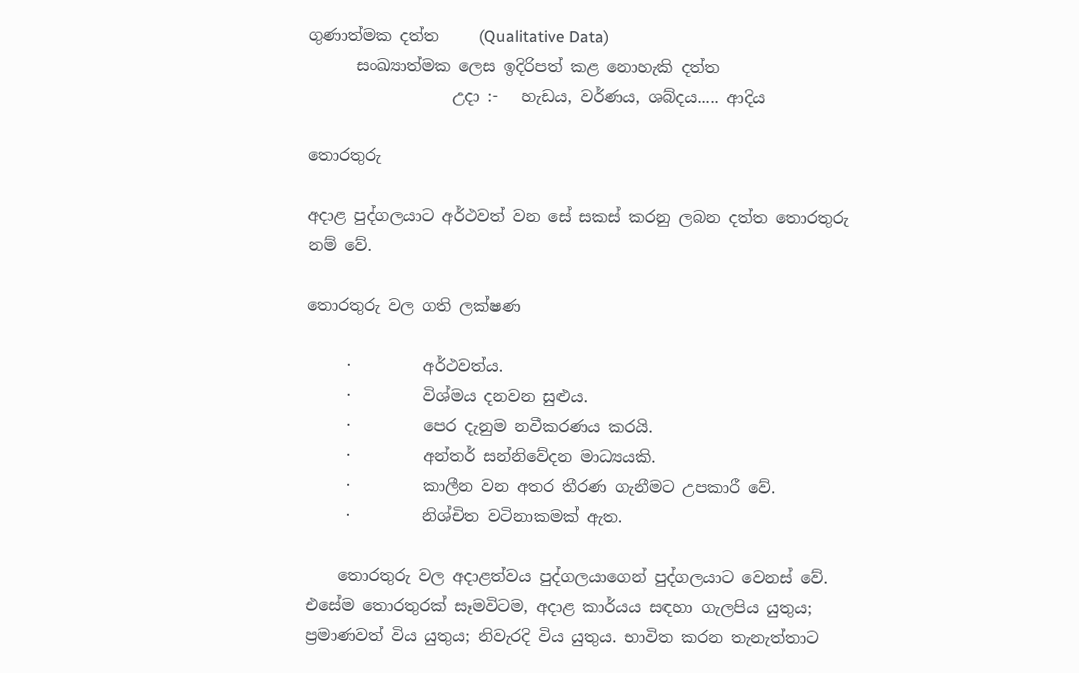ගුණාත්මක දත්ත     (Qualitative Data)
      සංඛ්‍යාත්මක ලෙස ඉදිරිපත් කළ නොහැකි දත්ත
                  උදා :-   හැඩය, වර්ණය, ශබ්දය..... ආදිය

තොරතුරු

අදාළ පුද්ගලයාට අර්ථවත් වන සේ සකස් කරනු ලබන දත්ත තොරතුරු නම් වේ.

තොරතුරු වල ගති ලක්ෂණ

     ·         අර්ථවත්ය.
     ·         විශ්මය දනවන සුළුය.
     ·         පෙර දැනුම නවීකරණය කරයි.
     ·         අන්තර් සන්නිවේදන මාධ්‍යයකි.
     ·         කාලීන වන අතර තීරණ ගැනීමට උපකාරී වේ.
     ·         නිශ්චිත වටිනාකමක් ඇත.

    තොරතුරු වල අදාළත්වය පුද්ගලයාගෙන් පුද්ගලයාට වෙනස් වේ. එසේම තොරතුරක් සෑමවිටම, අදාළ කාර්යය සඳහා ගැලපිය යුතුය; ප්‍රමාණවත් විය යුතුය; නිවැරදි විය යුතුය. භාවිත කරන තැනැත්තාට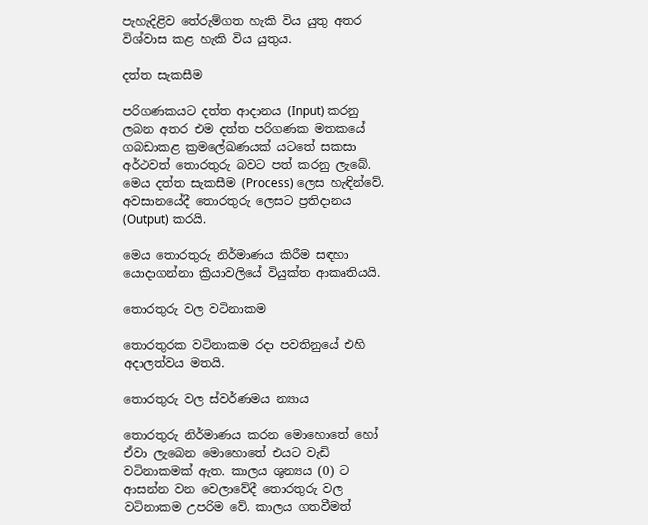පැහැදිළිව තේරුම්ගත හැකි විය යුතු අතර විශ්වාස කළ හැකි විය යුතුය.

දත්ත සැකසීම

පරිගණකයට දත්ත ආදානය (Input) කරනු ලබන අතර එම දත්ත පරිගණක මතකයේ ගබඩාකළ ක්‍රමලේඛණයක් යටතේ සකසා අර්ථවත් තොරතුරු බවට පත් කරනු ලැබේ. මෙය දත්ත සැකසීම (Process) ලෙස හැඳින්වේ. අවසානයේදී තොරතුරු ලෙසට ප්‍රතිදානය (Output) කරයි.

මෙය තොරතුරු නිර්මාණය කිරීම සඳහා යොදාගන්නා ක්‍රියාවලියේ වියුක්ත ආකෘතියයි.

තොරතුරු වල වටිනාකම

තොරතුරක වටිනාකම රදා පවතිනුයේ එහි අදාලත්වය මතයි.

තොරතුරු වල ස්වර්ණමය න්‍යාය

තොරතුරු නිර්මාණය කරන මොහොතේ හෝ ඒවා ලැබෙන මොහොතේ එයට වැඩි වටිනාකමක් ඇත. කාලය ශුන්‍යය (0) ට ආසන්න වන වෙලාවේදී තොරතුරු වල වටිනාකම උපරිම වේ. කාලය ගතවීමත්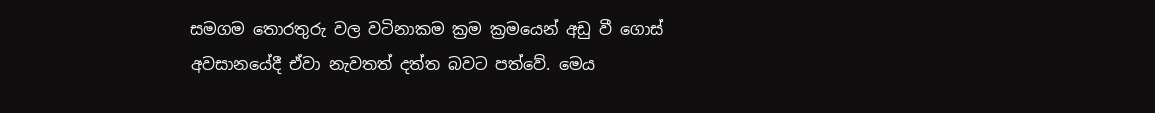සමගම තොරතුරු වල වටිනාකම ක්‍රම ක්‍රමයෙන් අඩු වී ගොස් අවසානයේදී ඒවා නැවතත් දත්ත බවට පත්වේ. මෙය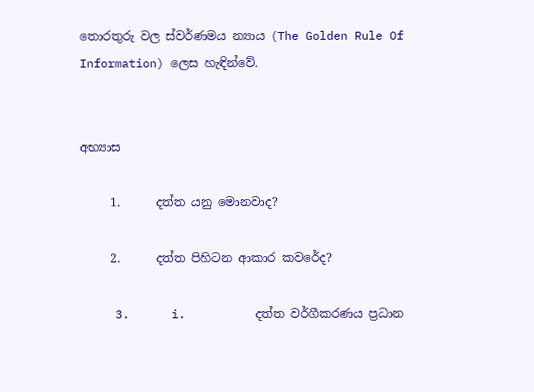තොරතුරු වල ස්වර්ණමය න්‍යාය (The Golden Rule Of Information) ලෙස හැඳින්වේ.


අභ්‍යාස

     1.      දත්ත යනු මොනවාද?

     2.      දත්ත පිහිටන ආකාර කවරේද?

     3.      i.          දත්ත වර්ගීකරණය ප්‍රධාන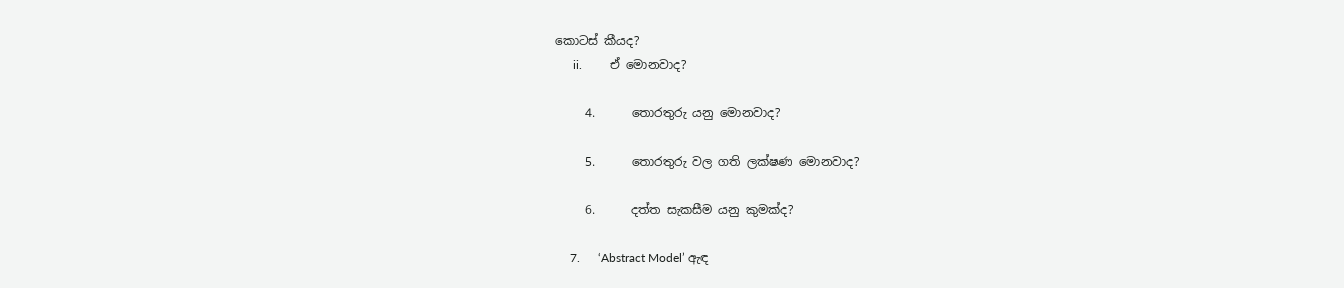කොටස් කීයද?
      ii.         ඒ මොනවාද?

     4.      තොරතුරු යනු මොනවාද?

     5.      තොරතුරු වල ගති ලක්ෂණ මොනවාද?

     6.      දත්ත සැකසීම යනු කුමක්ද?

     7.      ‘Abstract Model’ ඇඳ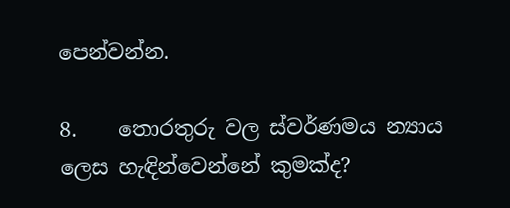පෙන්වන්න.

8.    තොරතුරු වල ස්වර්ණමය න්‍යාය ලෙස හැඳින්වෙන්නේ කුමක්ද?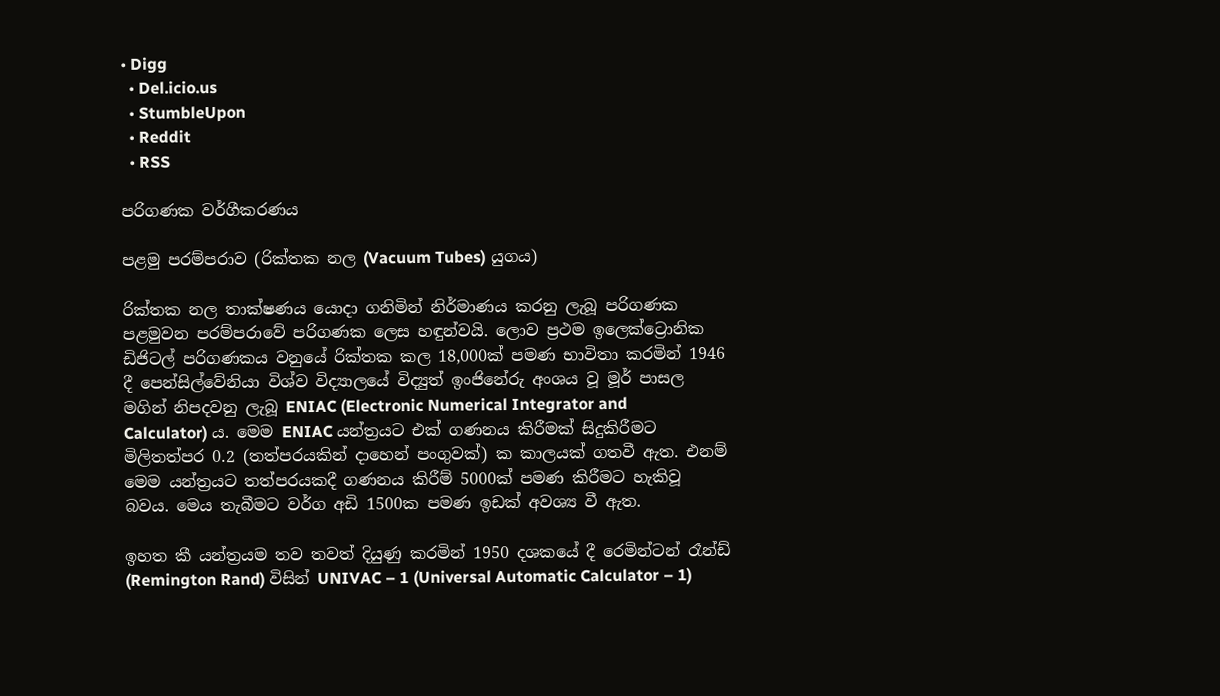• Digg
  • Del.icio.us
  • StumbleUpon
  • Reddit
  • RSS

පරිගණක වර්ගීකරණය

පළමු පරම්පරාව (රික්තක නල (Vacuum Tubes) යුගය)

රික්තක නල තාක්ෂණය යොදා ගනිමින් නිර්මාණය කරනු ලැබූ පරිගණක පළමුවන පරම්පරාවේ පරිගණක ලෙස හඳුන්වයි. ලොව ප්‍රථම ඉලෙක්ට්‍රොනික ඩිජිටල් පරිගණකය වනුයේ රික්තක කල 18,000ක් පමණ භාවිතා කරමින් 1946 දී පෙන්සිල්වේනියා විශ්ව විද්‍යාලයේ විද්‍යුත් ඉංජිනේරු අංශය වූ මූර් පාසල මගින් නිපදවනු ලැබූ ENIAC (Electronic Numerical Integrator and Calculator) ය. මෙම ENIAC යන්ත්‍රයට එක් ගණනය කිරීමක් සිදුකිරීමට මිලිතත්පර 0.2 (තත්පරයකින් දාහෙන් පංගුවක්) ක කාලයක් ගතවී ඇත. එනම් මෙම යන්ත්‍රයට තත්පරයකදී ගණනය කිරීම් 5000ක් පමණ කිරීමට හැකිවූ බවය. මෙය තැබීමට වර්ග අඩි 1500ක පමණ ඉඩක් අවශ්‍ය වී ඇත.

ඉහත කී යන්ත්‍රයම තව තවත් දියුණු කරමින් 1950 දශකයේ දී රෙමින්ටන් රෑන්ඩ් (Remington Rand) විසින් UNIVAC – 1 (Universal Automatic Calculator – 1)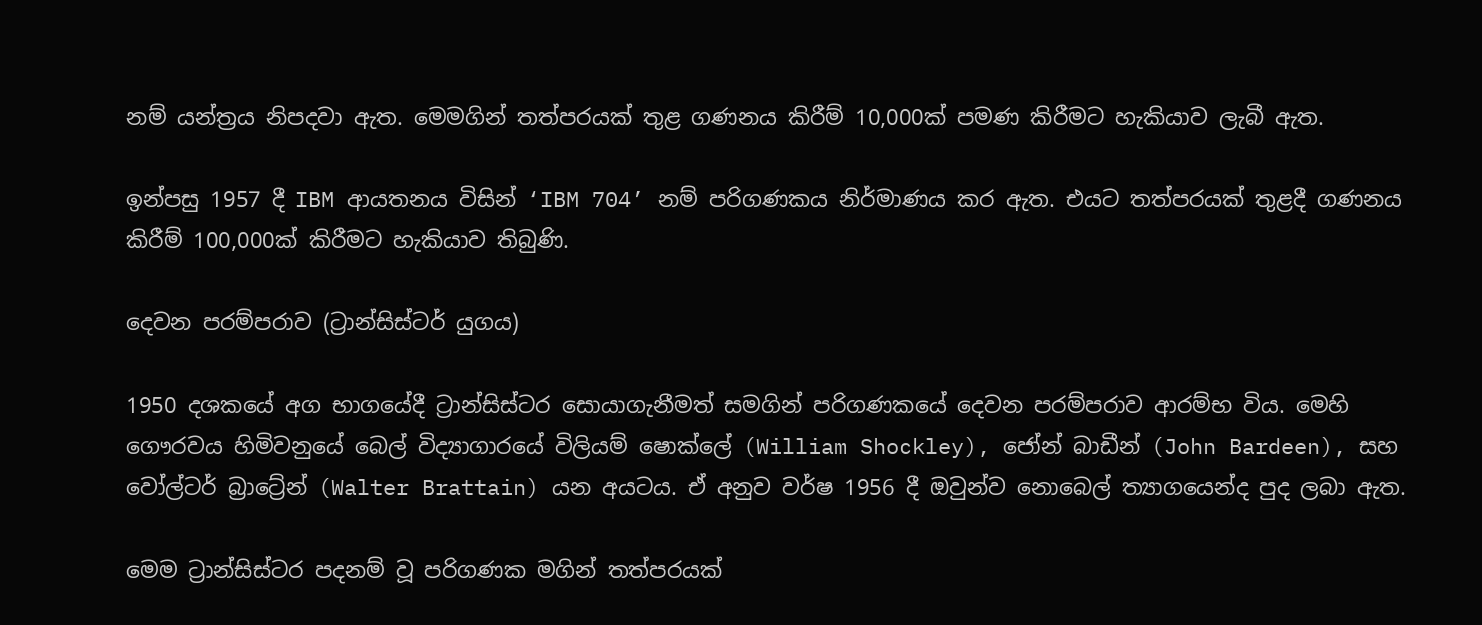නම් යන්ත්‍රය නිපදවා ඇත. මෙමගින් තත්පරයක් තුළ ගණනය කිරීම් 10,000ක් පමණ කිරීමට හැකියාව ලැබී ඇත.

ඉන්පසු 1957 දී IBM ආයතනය විසින් ‘IBM 704’ නම් පරිගණකය නිර්මාණය කර ඇත. එයට තත්පරයක් තුළදී ගණනය කිරීම් 100,000ක් කිරීමට හැකියාව තිබුණි.

දෙවන පරම්පරාව (ට්‍රාන්සිස්ටර් යුගය)

1950 දශකයේ අග භාගයේදී ට්‍රාන්සිස්ටර සොයාගැනීමත් සමගින් පරිගණකයේ දෙවන පරම්පරාව ආරම්භ විය. මෙහි ගෞරවය හිමිවනුයේ බෙල් විද්‍යාගාරයේ විලියම් ෂොක්ලේ (William Shockley), ජෝන් බාඩීන් (John Bardeen), සහ වෝල්ටර් බ්‍රාට්‍රේන් (Walter Brattain) යන අයටය. ඒ අනුව වර්ෂ 1956 දී ඔවුන්ව නොබෙල් ත්‍යාගයෙන්ද පුද ලබා ඇත.

මෙම ට්‍රාන්සිස්ටර පදනම් වූ පරිගණක මගින් තත්පරයක්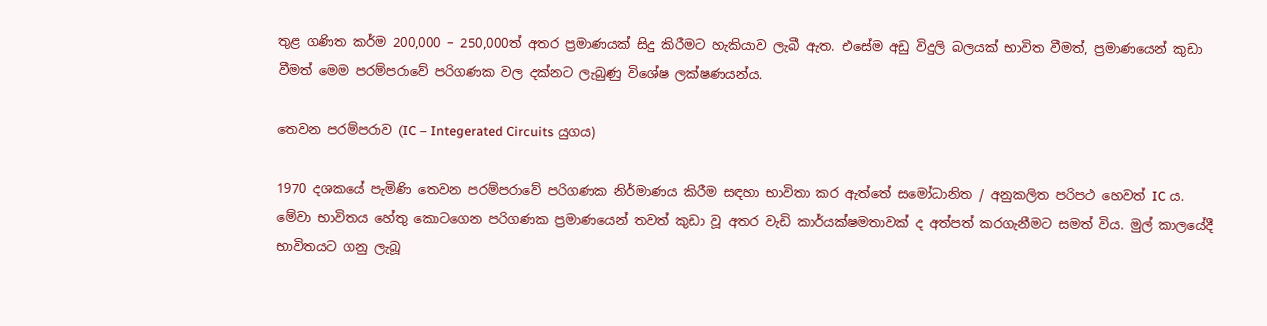තුළ ගණිත කර්ම 200,000 – 250,000ත් අතර ප්‍රමාණයක් සිදු කිරීමට හැකියාව ලැබී ඇත. එසේම අඩු විදුලි බලයක් භාවිත වීමත්, ප්‍රමාණයෙන් කුඩා වීමත් මෙම පරම්පරාවේ පරිගණක වල දක්නට ලැබුණු විශේෂ ලක්ෂණයන්ය.

තෙවන පරම්පරාව (IC – Integerated Circuits යුගය)

1970 දශකයේ පැමිණි තෙවන පරම්පරාවේ පරිගණක නිර්මාණය කිරීම සඳහා භාවිතා කර ඇත්තේ සමෝධානිත / අනුකලිත පරිපථ හෙවත් IC ය. මේවා භාවිතය හේතු කොටගෙන පරිගණක ප්‍රමාණයෙන් තවත් කුඩා වූ අතර වැඩි කාර්යක්ෂමතාවක් ද අත්පත් කරගැනීමට සමත් විය. මුල් කාලයේදී භාවිතයට ගනු ලැබූ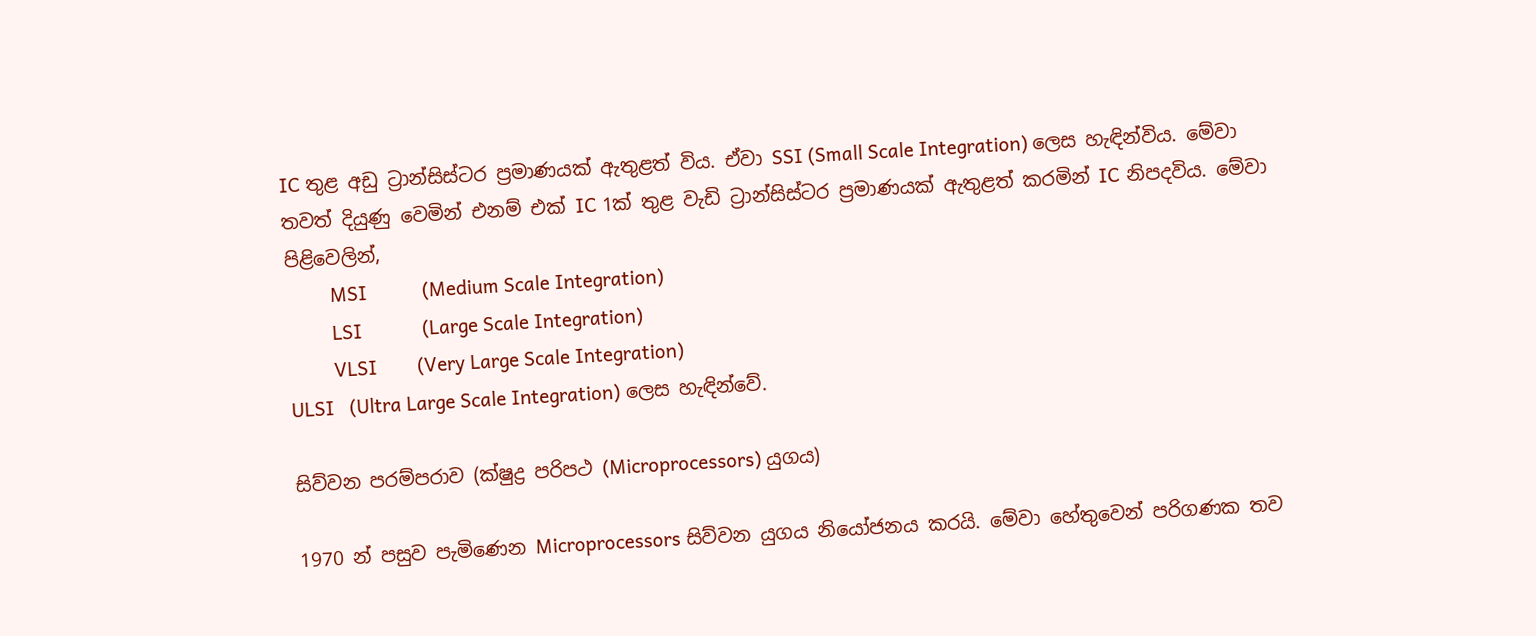IC තුළ අඩු ට්‍රාන්සිස්ටර ප්‍රමාණයක් ඇතුළත් විය. ඒවා SSI (Small Scale Integration) ලෙස හැඳින්විය. මේවා තවත් දියුණු වෙමින් එනම් එක් IC 1ක් තුළ වැඩි ට්‍රාන්සිස්ටර ප්‍රමාණයක් ඇතුළත් කරමින් IC නිපදවිය. මේවා පිළිවෙලින්,
         MSI           (Medium Scale Integration)
         LSI            (Large Scale Integration)
         VLSI        (Very Large Scale Integration)
ULSI   (Ultra Large Scale Integration) ලෙස හැඳින්වේ.

සිව්වන පරම්පරාව (ක්ෂුද්‍ර පරිපථ (Microprocessors) යුගය)

1970 න් පසුව පැමිණෙන Microprocessors සිව්වන යුගය නියෝජනය කරයි. මේවා හේතුවෙන් පරිගණක තව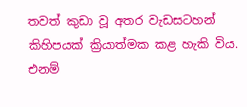තවත් කුඩා වූ අතර වැඩසටහන් කිහිපයක් ක්‍රියාත්මක කළ හැකි විය. එනම්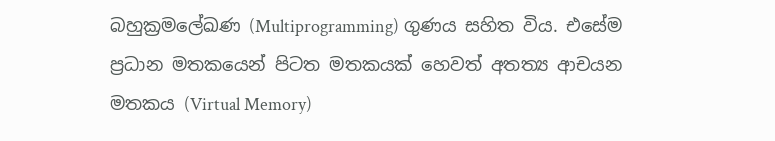බහුක්‍රමලේඛණ (Multiprogramming) ගුණය සහිත විය. එසේම ප්‍රධාන මතකයෙන් පිටත මතකයක් හෙවත් අතත්‍ය ආචයන මතකය (Virtual Memory)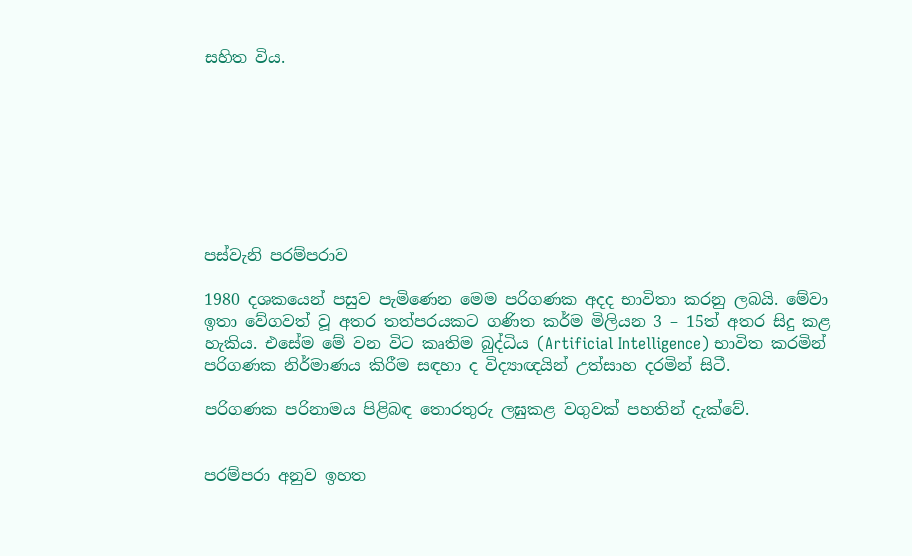සහිත විය.








පස්වැනි පරම්පරාව

1980 දශකයෙන් පසුව පැමිණෙන මෙම පරිගණක අදද භාවිතා කරනු ලබයි. මේවා ඉතා වේගවත් වූ අතර තත්පරයකට ගණිත කර්ම මිලියන 3 – 15ත් අතර සිදු කළ හැකිය. එසේම මේ වන විට කෘතිම බුද්ධිය (Artificial Intelligence) භාවිත කරමින් පරිගණක නිර්මාණය කිරීම සඳහා ද විද්‍යාඥයින් උත්සාහ දරමින් සිටී.

පරිගණක පරිනාමය පිළිබඳ තොරතුරු ලඝුකළ වගුවක් පහතින් දැක්වේ.


පරම්පරා අනුව ඉහත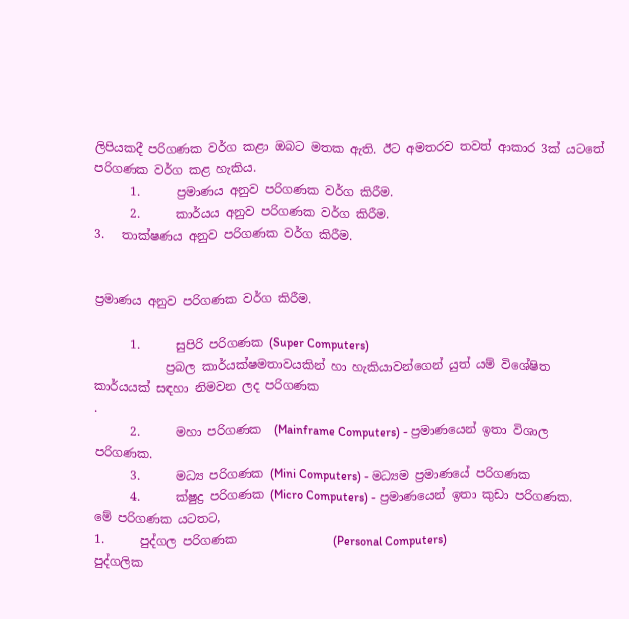ලිපියකදී පරිගණක වර්ග කළා ඔබට මතක ඇති. ඊට අමතරව තවත් ආකාර 3ක් යටතේ පරිගණක වර්ග කළ හැකිය.
      1.      ප්‍රමාණය අනුව පරිගණක වර්ග කිරීම.
      2.      කාර්යය අනුව පරිගණක වර්ග කිරීම.
3.   තාක්ෂණය අනුව පරිගණක වර්ග කිරීම.


ප්‍රමාණය අනුව පරිගණක වර්ග කිරීම.

      1.      සුපිරි පරිගණක (Super Computers)
            ප්‍රබල කාර්යක්ෂමතාවයකින් හා හැකියාවන්ගෙන් යුත් යම් විශේෂිත කාර්යයක් සඳහා නිමවන ලද පරිගණක
.
      2.      මහා පරිගණක  (Mainframe Computers) - ප්‍රමාණයෙන් ඉතා විශාල පරිගණක.
      3.      මධ්‍ය පරිගණක (Mini Computers) - මධ්‍යම ප්‍රමාණයේ පරිගණක
      4.      ක්ෂුද්‍ර පරිගණක (Micro Computers) - ප්‍රමාණයෙන් ඉතා කුඩා පරිගණක.
මේ පරිගණක යටතට,
1.      පුද්ගල පරිගණක                (Personal Computers)
පුද්ගලික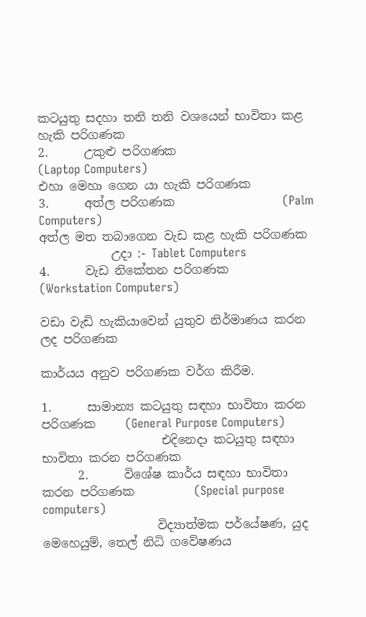කටයුතු සදහා තනි තනි වශයෙන් භාවිතා කළ හැකි පරිගණක
2.      උකුළු පරිගණක                  (Laptop Computers)
එහා මෙහා ගෙන යා හැකි පරිගණක
3.      අත්ල පරිගණක                  (Palm Computers)
අත්ල මත තබාගෙන වැඩ කළ හැකි පරිගණක
            උදා :- Tablet Computers
4.      වැඩ නිකේතන පරිගණක    (Workstation Computers)

වඩා වැඩි හැකියාවෙන් යුතුව නිර්මාණය කරන ලද පරිගණක

කාර්යය අනුව පරිගණක වර්ග කිරීම.

1.      සාමාන්‍ය කටයුතු සඳහා භාවිතා කරන පරිගණක     (General Purpose Computers)
                    එදිනෙදා කටයුතු සඳහා භාවිතා කරන පරිගණක
      2.      විශේෂ කාර්ය සඳහා භාවිතා කරන පරිගණක          (Special purpose computers)
                   විද්‍යාත්මක පර්යේෂණ, යුද මෙහෙයුම්, තෙල් නිධි ගවේෂණය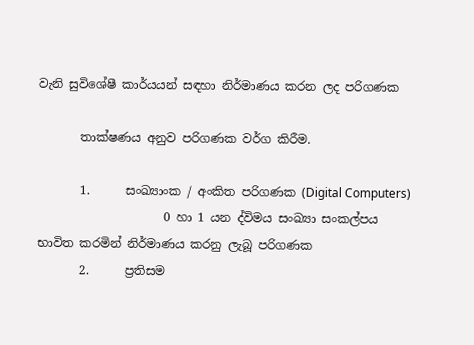වැනි සුවිශේෂී කාර්යයන් සඳහා නිර්මාණය කරන ලද පරිගණක

       තාක්ෂණය අනුව පරිගණක වර්ග කිරීම.

       1.      සංඛ්‍යාංක / අංකිත පරිගණක (Digital Computers)
                     0 හා 1 යන ද්විමය සංඛ්‍යා සංකල්පය භාවිත කරමින් නිර්මාණය කරනු ලැබූ පරිගණක
       2.      ප්‍රතිසම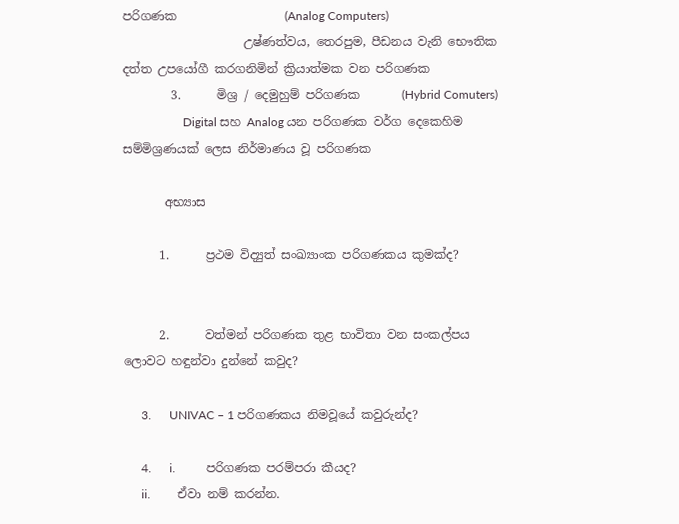පරිගණක                  (Analog Computers)
                    උෂ්ණත්වය, තෙරපුම, පීඩනය වැනි භෞතික දත්ත උපයෝගී කරගනිමින් ක්‍රියාත්මක වන පරිගණක
        3.      මිශ්‍ර / දෙමුහුම් පරිගණක       (Hybrid Comuters)
                    Digital සහ Analog යන පරිගණක වර්ග දෙකෙහිම සම්මිශ්‍රණයක් ලෙස නිර්මාණය වූ පරිගණක

       අභ්‍යාස

      1.      ප්‍රථම විද්‍යුත් සංඛ්‍යාංක පරිගණකය කුමක්ද?


      2.      වත්මන් පරිගණක තුළ භාවිතා වන සංකල්පය ලොවට හඳුන්වා දුන්නේ කවුද?

      3.      UNIVAC – 1 පරිගණකය නිමවූයේ කවුරුන්ද?

      4.      i.          පරිගණක පරම්පරා කීයද?
      ii.         ඒවා නම් කරන්න.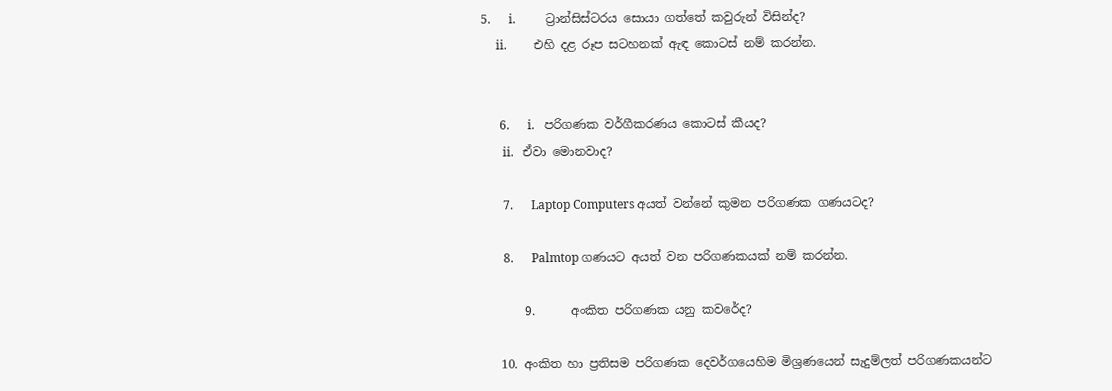5.      i.          ට්‍රාන්සිස්ටරය සොයා ගත්තේ කවුරුන් විසින්ද?
     ii.         එහි දළ රූප සටහනක් ඇඳ කොටස් නම් කරන්න.


      6.      i.   පරිගණක වර්ගීකරණය කොටස් කීයද?
       ii.   ඒවා මොනවාද?

       7.      Laptop Computers අයත් වන්නේ කුමන පරිගණක ගණයටද?

       8.      Palmtop ගණයට අයත් වන පරිගණකයක් නම් කරන්න.

       9.      අංකිත පරිගණක යනු කවරේද?

   10. අංකිත හා ප්‍රතිසම පරිගණක දෙවර්ගයෙහිම මිශ්‍රණයෙන් සැදුම්ලත් පරිගණකයන්ට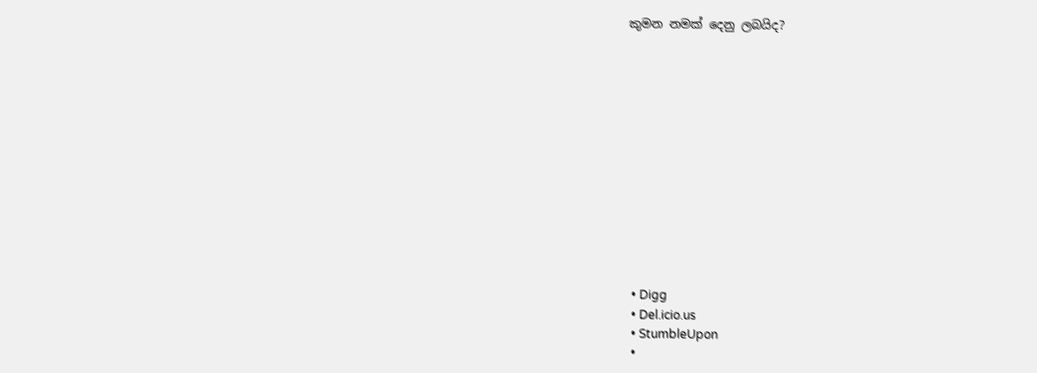කුමන නමක් දෙනු ලබයිද?













  • Digg
  • Del.icio.us
  • StumbleUpon
  •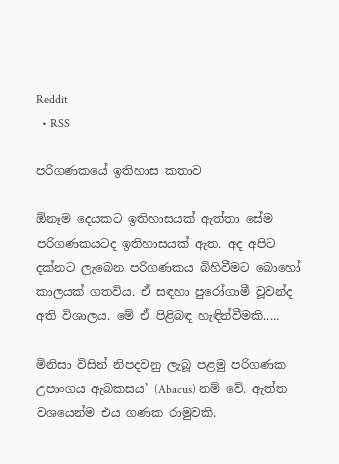Reddit
  • RSS

පරිගණකයේ ඉතිහාස කතාව

ඕනෑම දෙයකට ඉතිහාසයක් ඇත්තා සේම පරිගණකයටද ඉතිහාසයක් ඇත. අද අපිට දක්නට ලැබෙන පරිගණකය බිහිවීමට බොහෝ කාලයක් ගතවිය. ඒ සඳහා පුරෝගාමී වූවන්ද අති විශාලය. මේ ඒ පිළිබඳ හැඳින්වීමකි.....

මිනිසා විසින් නිපදවනු ලැබූ පළමු පරිගණක උපාංගය ඇබකසය’ (Abacus) නම් වේ. ඇත්ත වශයෙන්ම එය ගණක රාමුවකි.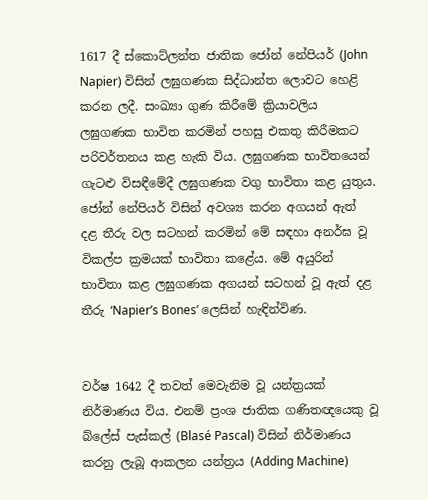1617 දී ස්කොට්ලන්ත ජාතික ජෝන් නේපියර් (John Napier) විසින් ලඝුගණක සිද්ධාන්ත ලොවට හෙළි කරන ලදී. සංඛ්‍යා ගුණ කිරීමේ ක්‍රියාවලිය ලඝුගණක භාවිත කරමින් පහසු එකතු කිරීමකට පරිවර්තනය කළ හැකි විය. ලඝුගණක භාවිතයෙන් ගැටළු විසඳීමේදී ලඝුගණක වගු භාවිතා කළ යුතුය. ජෝන් නේපියර් විසින් අවශ්‍ය කරන අගයන් ඇත් දළ තීරු වල සටහන් කරමින් මේ සඳහා අනර්ඝ වූ විකල්ප ක්‍රමයක් භාවිතා කළේය. මේ අයුරින් භාවිතා කළ ලඝුගණක අගයන් සටහන් වූ ඇත් දළ තීරු ‘Napier’s Bones’ ලෙසින් හැඳින්විණ.


වර්ෂ 1642 දී තවත් මෙවැනිම වූ යන්ත්‍රයක් නිර්මාණය විය. එනම් ප්‍රංශ ජාතික ගණිතඥයෙකු වූ බ්ලේස් පැස්කල් (Blasé Pascal) විසින් නිර්මාණය කරනු ලැබූ ආකලන යන්ත්‍රය (Adding Machine)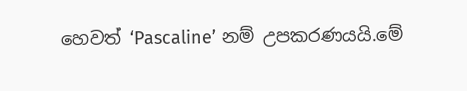හෙවත් ‘Pascaline’ නම් උපකරණයයි.මේ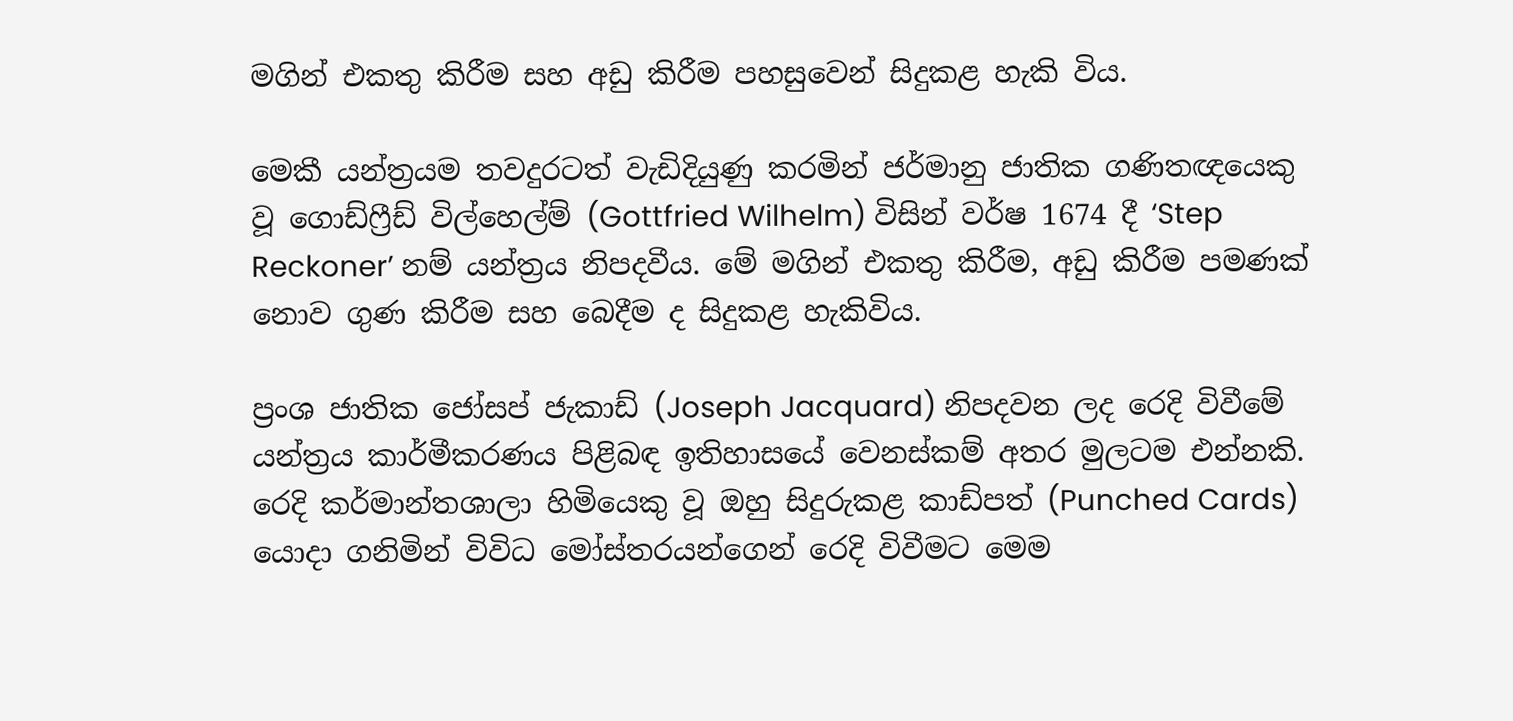මගින් එකතු කිරීම සහ අඩු කිරීම පහසුවෙන් සිදුකළ හැකි විය.

මෙකී යන්ත්‍රයම තවදුරටත් වැඩිදියුණු කරමින් ජර්මානු ජාතික ගණිතඥයෙකු වූ ගොඩ්ෆ්‍රීඩ් විල්හෙල්ම් (Gottfried Wilhelm) විසින් වර්ෂ 1674 දී ‘Step Reckoner’ නම් යන්ත්‍රය නිපදවීය. මේ මගින් එකතු කිරීම, අඩු කිරීම පමණක් නොව ගුණ කිරීම සහ බෙදීම ද සිදුකළ හැකිවිය.

ප්‍රංශ ජාතික ජෝසප් ජැකාඩ් (Joseph Jacquard) නිපදවන ලද රෙදි විවීමේ යන්ත්‍රය කාර්මීකරණය පිළිබඳ ඉතිහාසයේ වෙනස්කම් අතර මුලටම එන්නකි. රෙදි කර්මාන්තශාලා හිමියෙකු වූ ඔහු සිදුරුකළ කාඩ්පත් (Punched Cards) යොදා ගනිමින් විවිධ මෝස්තරයන්ගෙන් රෙදි විවීමට මෙම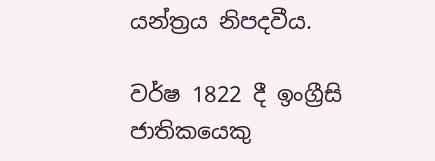යන්ත්‍රය නිපදවීය.

වර්ෂ 1822 දී ඉංග්‍රීසි ජාතිකයෙකු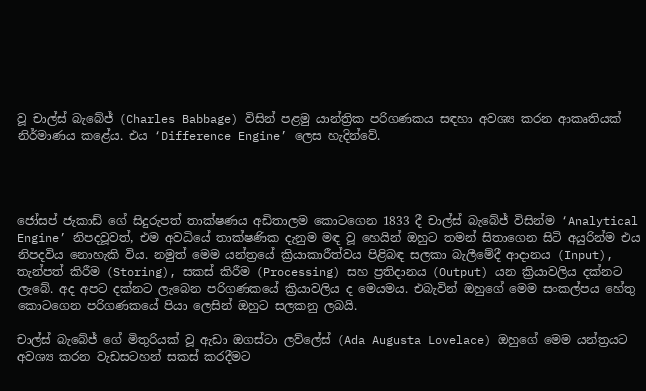වූ චාල්ස් බැබේජ් (Charles Babbage) විසින් පළමු යාන්ත්‍රික පරිගණකය සඳහා අවශ්‍ය කරන ආකෘතියක් නිර්මාණය කළේය. එය ‘Difference Engine’ ලෙස හැදින්වේ.




ජෝසප් ජැකාඩ් ගේ සිදුරුපත් තාක්ෂණය අඩිතාලම කොටගෙන 1833 දී චාල්ස් බැබේජ් විසින්ම ‘Analytical Engine’ නිපදවූවත්, එම අවධියේ තාක්ෂණික දැනුම මඳ වූ හෙයින් ඔහුට තමන් සිතාගෙන සිටි අයුරින්ම එය නිපදවිය නොහැකි විය. නමුත් මෙම යන්ත්‍රයේ ක්‍රියාකාරීත්වය පිළිබඳ සලකා බැලීමේදී ආදානය (Input), තැන්පත් කිරීම (Storing), සකස් කිරීම (Processing) සහ ප්‍රතිදානය (Output) යන ක්‍රියාවලිය දක්නට ලැබේ. අද අපට දක්නට ලැබෙන පරිගණකයේ ක්‍රියාවලිය ද මෙයමය. එබැවින් ඔහුගේ මෙම සංකල්පය හේතු කොටගෙන පරිගණකයේ පියා ලෙසින් ඔහුට සලකනු ලබයි.

චාල්ස් බැබේජ් ගේ මිතුරියක් වූ ඇඩා ඔගස්ටා ලව්ලේස් (Ada Augusta Lovelace) ඔහුගේ මෙම යන්ත්‍රයට අවශ්‍ය කරන වැඩසටහන් සකස් කරදීමට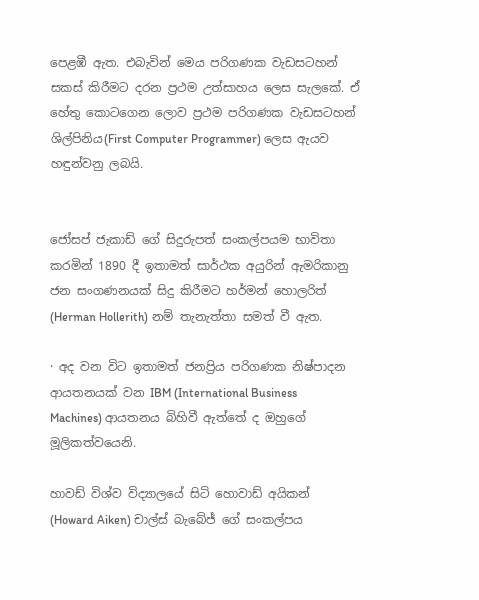පෙළඹී ඇත. එබැවින් මෙය පරිගණක වැඩසටහන් සකස් කිරීමට දරන ප්‍රථම උත්සාහය ලෙස සැලකේ. ඒ හේතු කොටගෙන ලොව ප්‍රථම පරිගණක වැඩසටහන් ශිල්පිනිය(First Computer Programmer) ලෙස ඇයව හඳුන්වනු ලබයි.


ජෝසප් ජැකාඩ් ගේ සිදුරුපත් සංකල්පයම භාවිතා කරමින් 1890 දී ඉතාමත් සාර්ථක අයුරින් ඇමරිකානු ජන සංගණනයක් සිදු කිරීමට හර්මන් හොලරිත් (Herman Hollerith) නම් තැනැත්තා සමත් වී ඇත.

· අද වන විට ඉතාමත් ජනප්‍රිය පරිගණක නිෂ්පාදන ආයතනයක් වන IBM (International Business Machines) ආයතනය බිහිවී ඇත්තේ ද ඔහුගේ මූලිකත්වයෙනි.

හාවඩ් විශ්ව විද්‍යාලයේ සිටි හොවාඩ් අයිකන් (Howard Aiken) චාල්ස් බැබේජ් ගේ සංකල්පය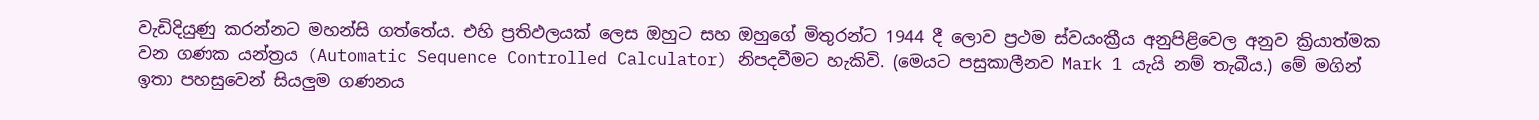වැඩිදියුණු කරන්නට මහන්සි ගත්තේය. එහි ප්‍රතිඵලයක් ලෙස ඔහුට සහ ඔහුගේ මිතුරන්ට 1944 දී ලොව ප්‍රථම ස්වයංක්‍රීය අනුපිළිවෙල අනුව ක්‍රියාත්මක වන ගණක යන්ත්‍රය (Automatic Sequence Controlled Calculator) නිපදවීමට හැකිවි. (මෙයට පසුකාලීනව Mark 1 යැයි නම් තැබීය.) මේ මගින් ඉතා පහසුවෙන් සියලුම ගණනය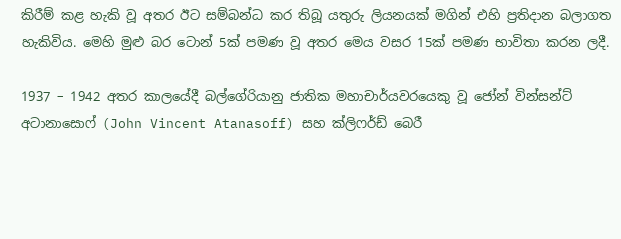කිරීම් කළ හැකි වූ අතර ඊට සම්බන්ධ කර තිබූ යතුරු ලියනයක් මගින් එහි ප්‍රතිදාන බලාගත හැකිවිය. මෙහි මුළු බර ටොන් 5ක් පමණ වූ අතර මෙය වසර 15ක් පමණ භාවිතා කරන ලදී.

1937 – 1942 අතර කාලයේදී බල්ගේරියානු ජාතික මහාචාර්යවරයෙකු වූ ජෝන් වින්සන්ට් අටානාසොෆ් (John Vincent Atanasoff) සහ ක්ලිෆර්ඩ් බෙරී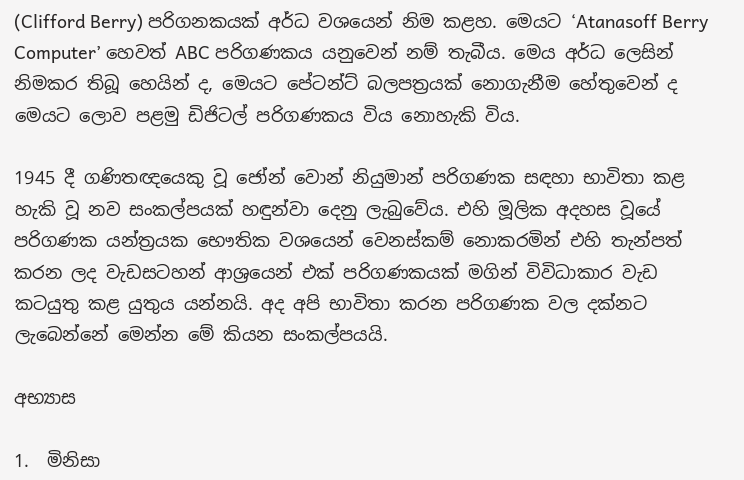(Clifford Berry) පරිගනකයක් අර්ධ වශයෙන් නිම කළහ. මෙයට ‘Atanasoff Berry Computer’ හෙවත් ABC පරිගණකය යනුවෙන් නම් තැබීය. මෙය අර්ධ ලෙසින් නිමකර තිබූ හෙයින් ද, මෙයට පේටන්ට් බලපත්‍රයක් නොගැනීම හේතුවෙන් ද මෙයට ලොව පළමු ඩිජිටල් පරිගණකය විය නොහැකි විය.

1945 දී ගණිතඥයෙකු වූ ජෝන් වොන් නියුමාන් පරිගණක සඳහා භාවිතා කළ හැකි වූ නව සංකල්පයක් හඳුන්වා දෙනු ලැබුවේය. එහි මූලික අදහස වූයේ පරිගණක යන්ත්‍රයක භෞතික වශයෙන් වෙනස්කම් නොකරමින් එහි තැන්පත් කරන ලද වැඩසටහන් ආශ්‍රයෙන් එක් පරිගණකයක් මගින් විවිධාකාර වැඩ කටයුතු කළ යුතුය යන්නයි. අද අපි භාවිතා කරන පරිගණක වල දක්නට ලැබෙන්නේ මෙන්න මේ කියන සංකල්පයයි.

අභ්‍යාස

1.  මිනිසා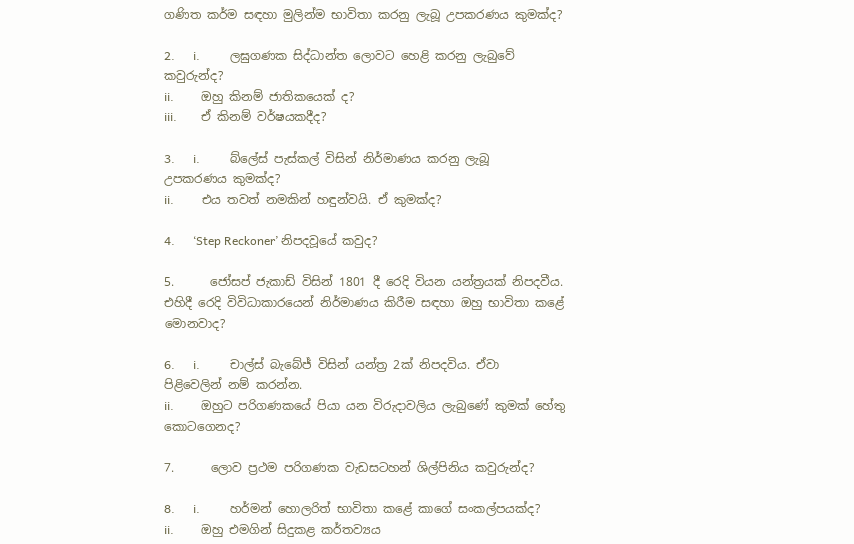ගණිත කර්ම සඳහා මුලින්ම භාවිතා කරනු ලැබූ උපකරණය කුමක්ද?

2.      i.          ලඝුගණක සිද්ධාන්ත ලොවට හෙළි කරනු ලැබුවේ කවුරුන්ද?
ii.         ඔහු කිනම් ජාතිකයෙක් ද?
iii.        ඒ කිනම් වර්ෂයකදීද?

3.      i.          බ්ලේස් පැස්කල් විසින් නිර්මාණය කරනු ලැබූ උපකරණය කුමක්ද?
ii.         එය තවත් නමකින් හඳුන්වයි. ඒ කුමක්ද?

4.      ‘Step Reckoner’ නිපදවූයේ කවුද?

5.      ජෝසප් ජැකාඩ් විසින් 1801 දී රෙදි වියන යන්ත්‍රයක් නිපදවීය. එහිදී රෙදි විවිධාකාරයෙන් නිර්මාණය කිරීම සඳහා ඔහු භාවිතා කළේ මොනවාද?

6.      i.          චාල්ස් බැබේජ් විසින් යන්ත්‍ර 2ක් නිපදවිය. ඒවා පිළිවෙලින් නම් කරන්න.
ii.         ඔහුට පරිගණකයේ පියා යන විරුදාවලිය ලැබුණේ කුමක් හේතු කොටගෙනද?

7.      ලොව ප්‍රථම පරිගණක වැඩසටහන් ශිල්පිනිය කවුරුන්ද?

8.      i.          හර්මන් හොලරිත් භාවිතා කළේ කාගේ සංකල්පයක්ද?
ii.         ඔහු එමගින් සිදුකළ කර්තව්‍යය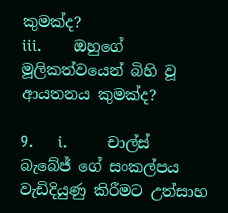කුමක්ද?
iii.        ඔහුගේ මූලිකත්වයෙන් බිහි වූ ආයතනය කුමක්ද?

9.      i.          චාල්ස් බැබේජ් ගේ සංකල්පය වැඩිදියුණු කිරීමට උත්සාහ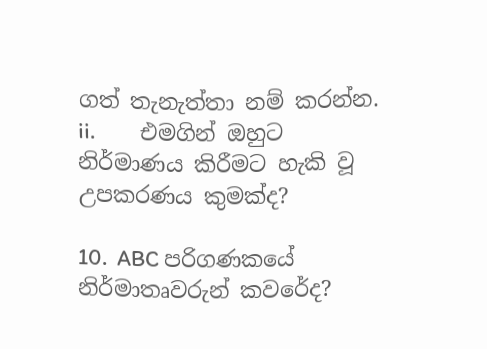ගත් තැනැත්තා නම් කරන්න.
ii.         එමගින් ඔහුට නිර්මාණය කිරීමට හැකි වූ උපකරණය කුමක්ද?

10.  ABC පරිගණකයේ නිර්මාතෘවරුන් කවරේද?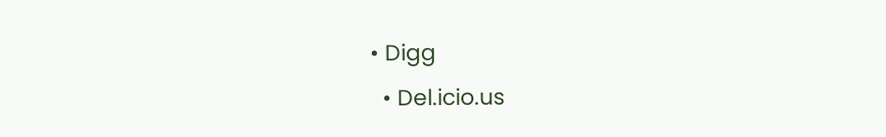• Digg
  • Del.icio.us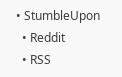• StumbleUpon
  • Reddit
  • RSS